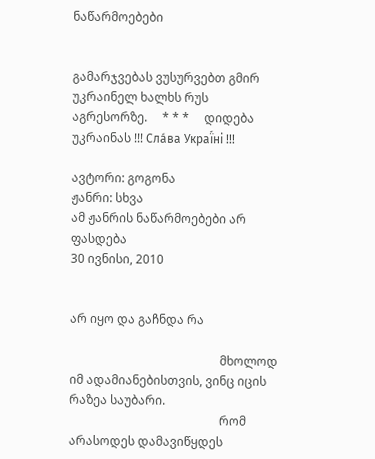ნაწარმოებები


გამარჯვებას ვუსურვებთ გმირ უკრაინელ ხალხს რუს აგრესორზე.     * * *     დიდება უკრაინას !!! Сла́ва Украї́ні !!!

ავტორი: გოგონა
ჟანრი: სხვა
ამ ჟანრის ნაწარმოებები არ ფასდება
30 ივნისი, 2010


არ იყო და გაჩნდა რა

                                                  მხოლოდ იმ ადამიანებისთვის, ვინც იცის რაზეა საუბარი.
                                                  რომ არასოდეს დამავიწყდეს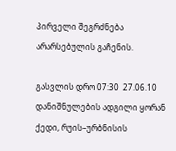პირველი შეგრძნება არარსებულის გაჩენის.

გასვლის დრო 07:30  27.06.10
დანიშნულების ადგილი ყორან ქედი, რუის–ურბნისის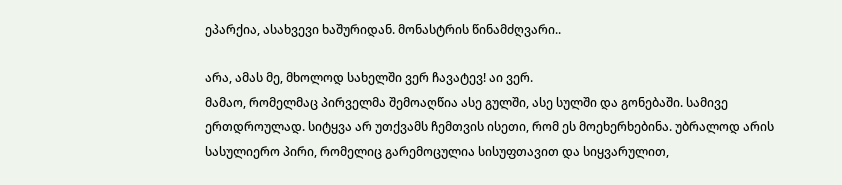ეპარქია, ასახვევი ხაშურიდან. მონასტრის წინამძღვარი..

არა, ამას მე, მხოლოდ სახელში ვერ ჩავატევ! აი ვერ.
მამაო, რომელმაც პირველმა შემოაღწია ასე გულში, ასე სულში და გონებაში. სამივე ერთდროულად. სიტყვა არ უთქვამს ჩემთვის ისეთი, რომ ეს მოეხერხებინა. უბრალოდ არის სასულიერო პირი, რომელიც გარემოცულია სისუფთავით და სიყვარულით,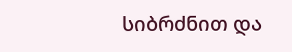სიბრძნით და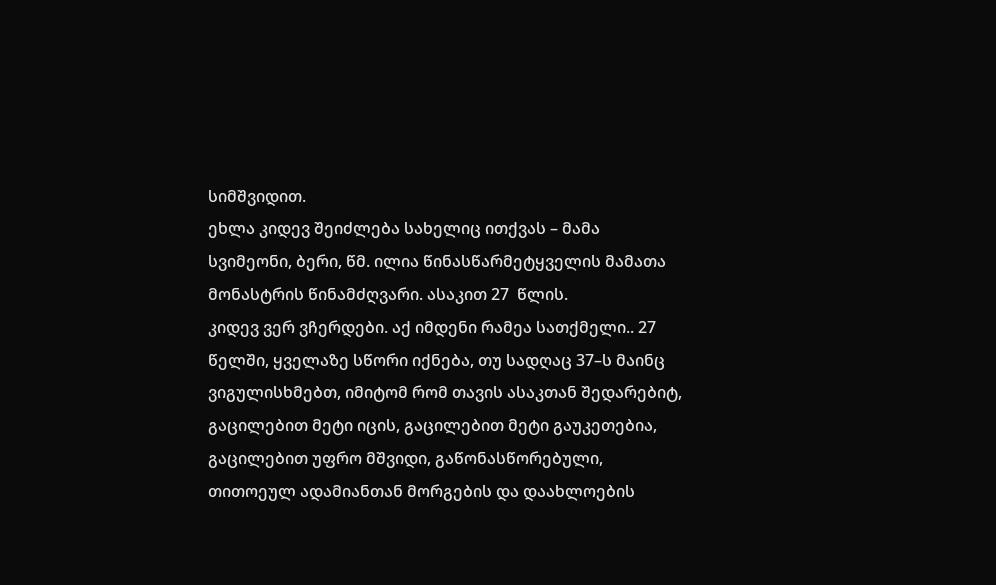სიმშვიდით.
ეხლა კიდევ შეიძლება სახელიც ითქვას – მამა სვიმეონი, ბერი, წმ. ილია წინასწარმეტყველის მამათა მონასტრის წინამძღვარი. ასაკით 27  წლის.
კიდევ ვერ ვჩერდები. აქ იმდენი რამეა სათქმელი.. 27 წელში, ყველაზე სწორი იქნება, თუ სადღაც 37–ს მაინც ვიგულისხმებთ, იმიტომ რომ თავის ასაკთან შედარებიტ, გაცილებით მეტი იცის, გაცილებით მეტი გაუკეთებია, გაცილებით უფრო მშვიდი, გაწონასწორებული, თითოეულ ადამიანთან მორგების და დაახლოების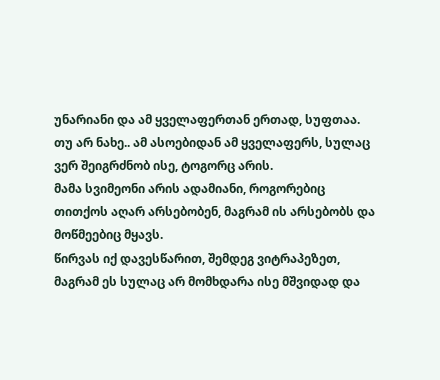უნარიანი და ამ ყველაფერთან ერთად, სუფთაა.
თუ არ ნახე.. ამ ასოებიდან ამ ყველაფერს, სულაც ვერ შეიგრძნობ ისე, ტოგორც არის.
მამა სვიმეონი არის ადამიანი, როგორებიც თითქოს აღარ არსებობენ, მაგრამ ის არსებობს და მოწმეებიც მყავს.
წირვას იქ დავესწარით, შემდეგ ვიტრაპეზეთ, მაგრამ ეს სულაც არ მომხდარა ისე მშვიდად და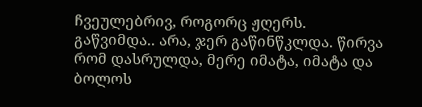ჩვეულებრივ, როგორც ჟღერს.
გაწვიმდა.. არა, ჯერ გაწინწკლდა. წირვა რომ დასრულდა, მერე იმატა, იმატა და ბოლოს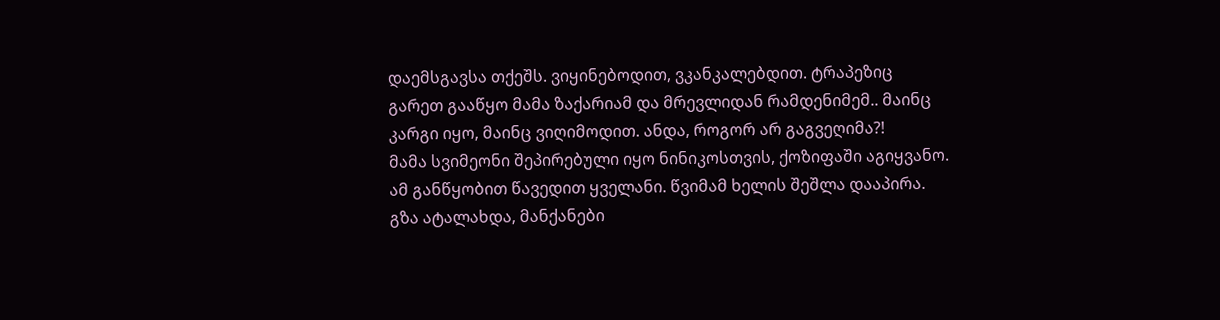დაემსგავსა თქეშს. ვიყინებოდით, ვკანკალებდით. ტრაპეზიც გარეთ გააწყო მამა ზაქარიამ და მრევლიდან რამდენიმემ.. მაინც კარგი იყო, მაინც ვიღიმოდით. ანდა, როგორ არ გაგვეღიმა?!
მამა სვიმეონი შეპირებული იყო ნინიკოსთვის, ქოზიფაში აგიყვანო. ამ განწყობით წავედით ყველანი. წვიმამ ხელის შეშლა დააპირა. გზა ატალახდა, მანქანები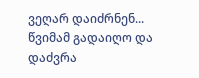ვეღარ დაიძრნენ...
წვიმამ გადაიღო და დაძვრა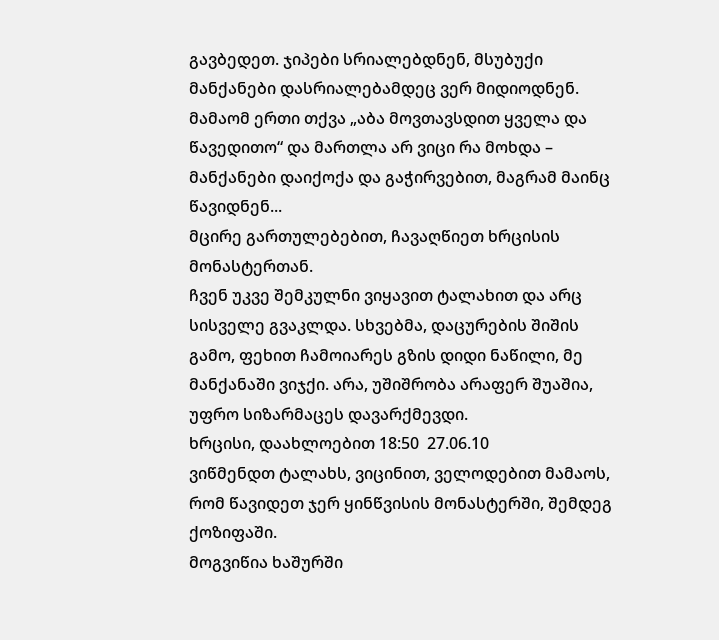გავბედეთ. ჯიპები სრიალებდნენ, მსუბუქი მანქანები დასრიალებამდეც ვერ მიდიოდნენ.
მამაომ ერთი თქვა „აბა მოვთავსდით ყველა და წავედითო“ და მართლა არ ვიცი რა მოხდა – მანქანები დაიქოქა და გაჭირვებით, მაგრამ მაინც წავიდნენ...
მცირე გართულებებით, ჩავაღწიეთ ხრცისის მონასტერთან.
ჩვენ უკვე შემკულნი ვიყავით ტალახით და არც სისველე გვაკლდა. სხვებმა, დაცურების შიშის გამო, ფეხით ჩამოიარეს გზის დიდი ნაწილი, მე მანქანაში ვიჯქი. არა, უშიშრობა არაფერ შუაშია, უფრო სიზარმაცეს დავარქმევდი.
ხრცისი, დაახლოებით 18:50  27.06.10
ვიწმენდთ ტალახს, ვიცინით, ველოდებით მამაოს, რომ წავიდეთ ჯერ ყინწვისის მონასტერში, შემდეგ ქოზიფაში.
მოგვიწია ხაშურში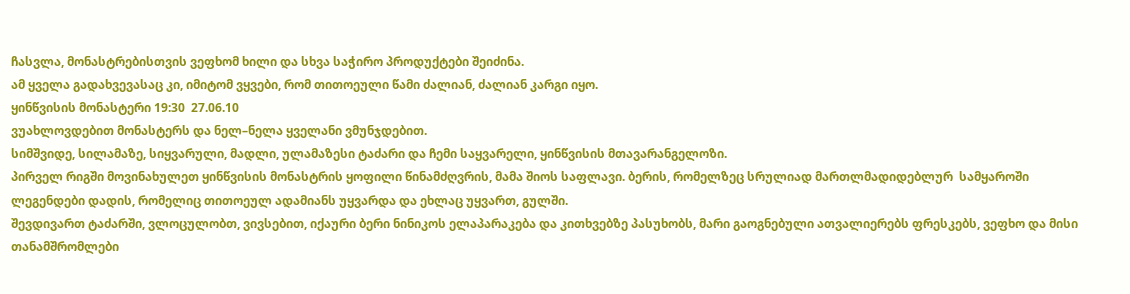ჩასვლა, მონასტრებისთვის ვეფხომ ხილი და სხვა საჭირო პროდუქტები შეიძინა.
ამ ყველა გადახვევასაც კი, იმიტომ ვყვები, რომ თითოეული წამი ძალიან, ძალიან კარგი იყო.
ყინწვისის მონასტერი 19:30  27.06.10
ვუახლოვდებით მონასტერს და ნელ–ნელა ყველანი ვმუნჯდებით.
სიმშვიდე, სილამაზე, სიყვარული, მადლი, ულამაზესი ტაძარი და ჩემი საყვარელი, ყინწვისის მთავარანგელოზი.
პირველ რიგში მოვინახულეთ ყინწვისის მონასტრის ყოფილი წინამძღვრის, მამა შიოს საფლავი. ბერის, რომელზეც სრულიად მართლმადიდებლურ  სამყაროში ლეგენდები დადის, რომელიც თითოეულ ადამიანს უყვარდა და ეხლაც უყვართ, გულში.
შევდივართ ტაძარში, ვლოცულობთ, ვივსებით, იქაური ბერი ნინიკოს ელაპარაკება და კითხვებზე პასუხობს, მარი გაოგნებული ათვალიერებს ფრესკებს, ვეფხო და მისი თანამშრომლები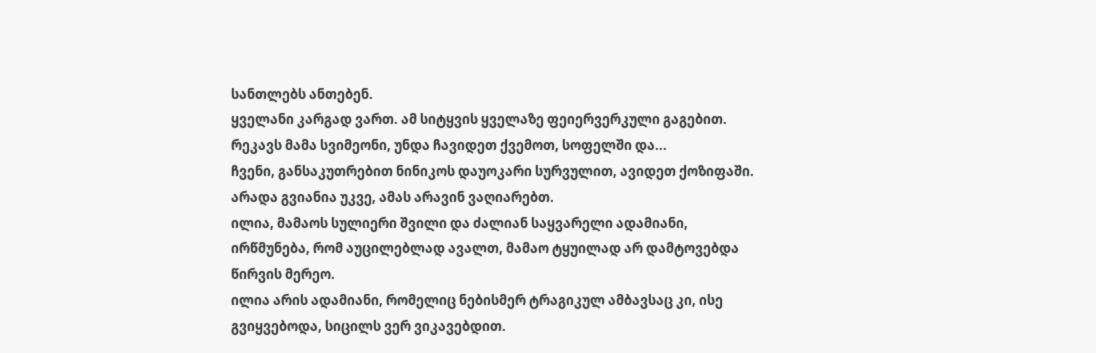სანთლებს ანთებენ.
ყველანი კარგად ვართ. ამ სიტყვის ყველაზე ფეიერვერკული გაგებით.
რეკავს მამა სვიმეონი, უნდა ჩავიდეთ ქვემოთ, სოფელში და...
ჩვენი, განსაკუთრებით ნინიკოს დაუოკარი სურვულით, ავიდეთ ქოზიფაში. არადა გვიანია უკვე, ამას არავინ ვაღიარებთ.
ილია, მამაოს სულიერი შვილი და ძალიან საყვარელი ადამიანი, ირწმუნება, რომ აუცილებლად ავალთ, მამაო ტყუილად არ დამტოვებდა წირვის მერეო.
ილია არის ადამიანი, რომელიც ნებისმერ ტრაგიკულ ამბავსაც კი, ისე გვიყვებოდა, სიცილს ვერ ვიკავებდით.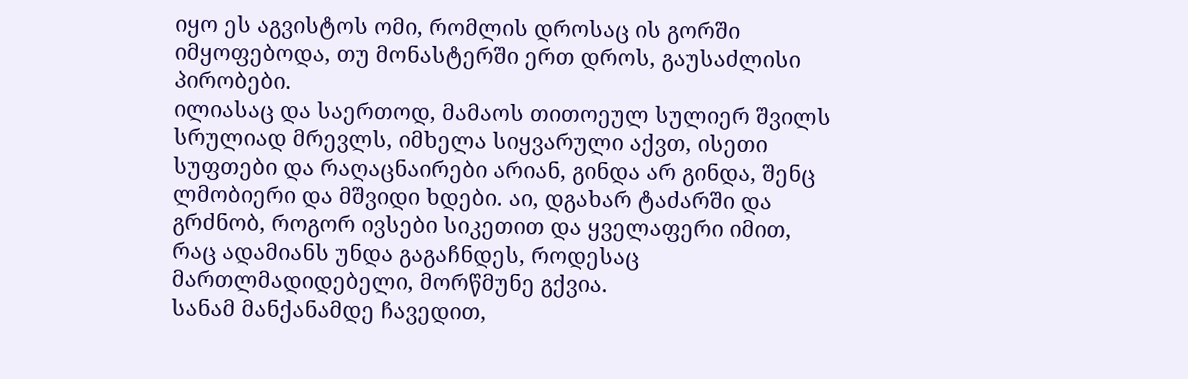იყო ეს აგვისტოს ომი, რომლის დროსაც ის გორში იმყოფებოდა, თუ მონასტერში ერთ დროს, გაუსაძლისი პირობები.
ილიასაც და საერთოდ, მამაოს თითოეულ სულიერ შვილს სრულიად მრევლს, იმხელა სიყვარული აქვთ, ისეთი სუფთები და რაღაცნაირები არიან, გინდა არ გინდა, შენც ლმობიერი და მშვიდი ხდები. აი, დგახარ ტაძარში და გრძნობ, როგორ ივსები სიკეთით და ყველაფერი იმით, რაც ადამიანს უნდა გაგაჩნდეს, როდესაც მართლმადიდებელი, მორწმუნე გქვია.
სანამ მანქანამდე ჩავედით,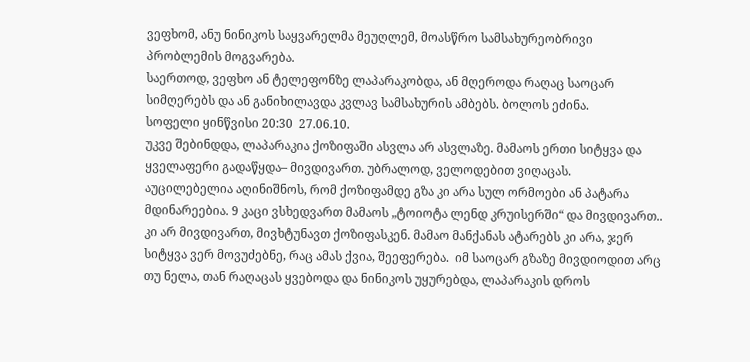ვეფხომ, ანუ ნინიკოს საყვარელმა მეუღლემ, მოასწრო სამსახურეობრივი პრობლემის მოგვარება.
საერთოდ, ვეფხო ან ტელეფონზე ლაპარაკობდა, ან მღეროდა რაღაც საოცარ სიმღერებს და ან განიხილავდა კვლავ სამსახურის ამბებს. ბოლოს ეძინა.
სოფელი ყინწვისი 20:30  27.06.10.
უკვე შებინდდა, ლაპარაკია ქოზიფაში ასვლა არ ასვლაზე. მამაოს ერთი სიტყვა და ყველაფერი გადაწყდა– მივდივართ. უბრალოდ, ველოდებით ვიღაცას.
აუცილებელია აღინიშნოს, რომ ქოზიფამდე გზა კი არა სულ ორმოები ან პატარა მდინარეებია. 9 კაცი ვსხედვართ მამაოს „ტოიოტა ლენდ კრუისერში“ და მივდივართ.. კი არ მივდივართ, მივხტუნავთ ქოზიფასკენ. მამაო მანქანას ატარებს კი არა, ჯერ სიტყვა ვერ მოვუძებნე, რაც ამას ქვია, შეეფერება.  იმ საოცარ გზაზე მივდიოდით არც თუ ნელა, თან რაღაცას ყვებოდა და ნინიკოს უყურებდა, ლაპარაკის დროს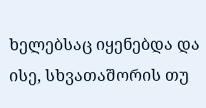ხელებსაც იყენებდა და ისე, სხვათაშორის თუ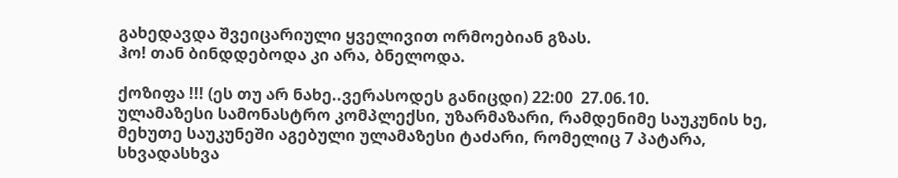გახედავდა შვეიცარიული ყველივით ორმოებიან გზას.
ჰო! თან ბინდდებოდა კი არა, ბნელოდა.

ქოზიფა !!! (ეს თუ არ ნახე..ვერასოდეს განიცდი) 22:00  27.06.10.
ულამაზესი სამონასტრო კომპლექსი, უზარმაზარი, რამდენიმე საუკუნის ხე, მეხუთე საუკუნეში აგებული ულამაზესი ტაძარი, რომელიც 7 პატარა, სხვადასხვა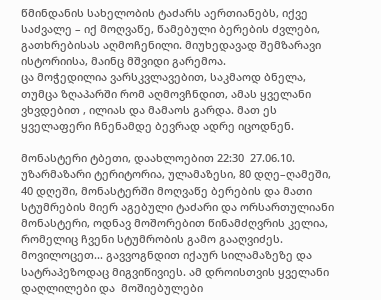წმინდანის სახელობის ტაძარს აერთიანებს, იქვე საძვალე – იქ მოღვაწე, წამებული ბერების ძვლები, გათხრებისას აღმოჩენილი. მიუხედავად შემზარავი ისტორიისა, მაინც მშვიდი გარემოა.
ცა მოჭედილია ვარსკვლავებით, საკმაოდ ბნელა, თუმცა ზღაპარში რომ აღმოვჩნდით, ამას ყველანი ვხვდებით , ილიას და მამაოს გარდა. მათ ეს ყველაფერი ჩნენამდე ბევრად ადრე იცოდნენ.

მონასტერი ტბეთი, დაახლოებით 22:30  27.06.10.
უზარმაზარი ტერიტორია, ულამაზესი, 80 დღე–ღამეში, 40 დღეში, მონასტერში მოღვაწე ბერების და მათი სტუმრების მიერ აგებული ტაძარი და ორსართულიანი მონასტერი, ოდნავ მოშორებით წინამძღვრის კელია, რომელიც ჩვენი სტუმრობის გამო გააღვიძეს.
მოვილოცეთ... გავვოგნდით იქაურ სილამაზეზე და სატრაპეზოდაც მიგვიწივიეს. ამ დროისთვის ყველანი დაღლილები და  მოშიებულები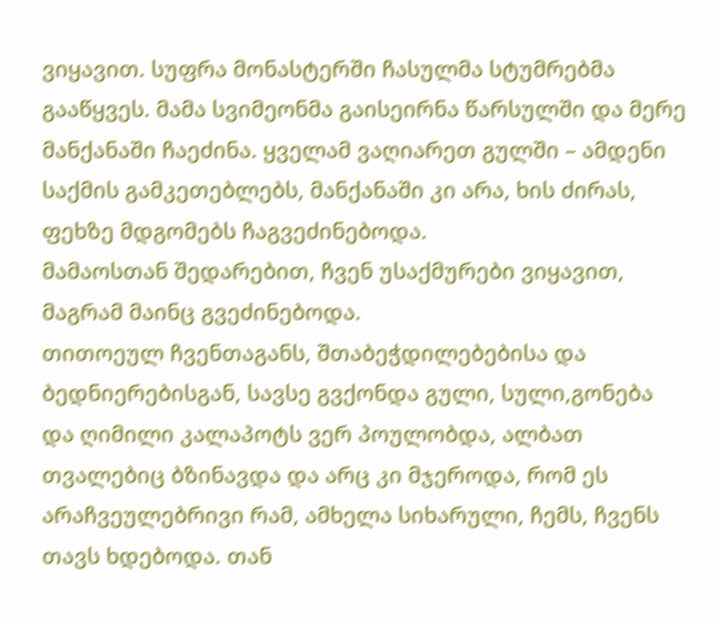ვიყავით. სუფრა მონასტერში ჩასულმა სტუმრებმა გააწყვეს. მამა სვიმეონმა გაისეირნა წარსულში და მერე მანქანაში ჩაეძინა. ყველამ ვაღიარეთ გულში – ამდენი საქმის გამკეთებლებს, მანქანაში კი არა, ხის ძირას, ფეხზე მდგომებს ჩაგვეძინებოდა.
მამაოსთან შედარებით, ჩვენ უსაქმურები ვიყავით, მაგრამ მაინც გვეძინებოდა.
თითოეულ ჩვენთაგანს, შთაბეჭდილებებისა და ბედნიერებისგან, სავსე გვქონდა გული, სული,გონება და ღიმილი კალაპოტს ვერ პოულობდა, ალბათ თვალებიც ბზინავდა და არც კი მჯეროდა, რომ ეს არაჩვეულებრივი რამ, ამხელა სიხარული, ჩემს, ჩვენს თავს ხდებოდა. თან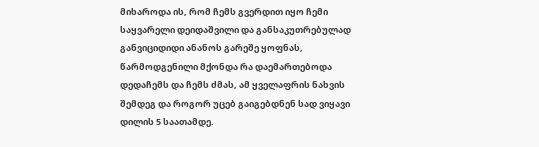მიხაროდა ის, რომ ჩემს გვერდით იყო ჩემი საყვარელი დეიდაშვილი და განსაკუთრებულად განვიციდიდი ანანოს გარეშე ყოფნას, წარმოდგენილი მქონდა რა დაემართებოდა დედაჩემს და ჩემს ძმას, ამ ყველაფრის ნახვის შემდეგ და როგორ უცებ გაიგებდნენ სად ვიყავი დილის 5 საათამდე.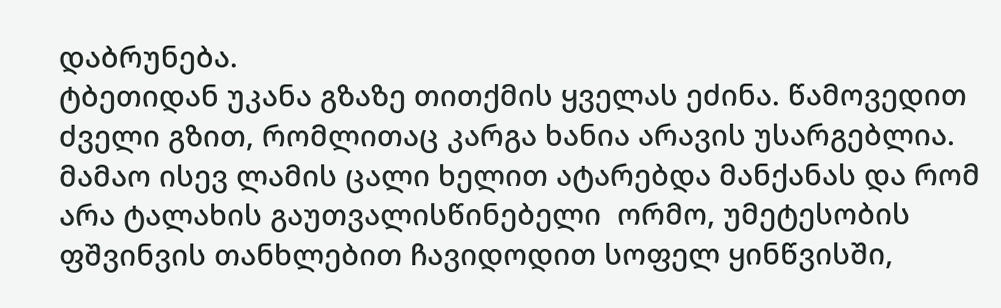დაბრუნება.
ტბეთიდან უკანა გზაზე თითქმის ყველას ეძინა. წამოვედით ძველი გზით, რომლითაც კარგა ხანია არავის უსარგებლია. მამაო ისევ ლამის ცალი ხელით ატარებდა მანქანას და რომ არა ტალახის გაუთვალისწინებელი  ორმო, უმეტესობის ფშვინვის თანხლებით ჩავიდოდით სოფელ ყინწვისში,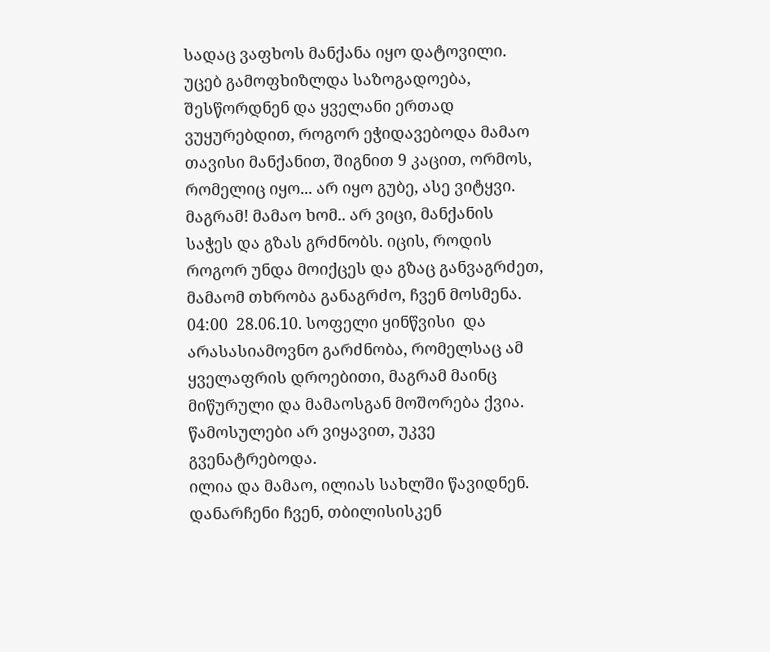სადაც ვაფხოს მანქანა იყო დატოვილი.
უცებ გამოფხიზლდა საზოგადოება, შესწორდნენ და ყველანი ერთად ვუყურებდით, როგორ ეჭიდავებოდა მამაო თავისი მანქანით, შიგნით 9 კაცით, ორმოს, რომელიც იყო... არ იყო გუბე, ასე ვიტყვი. მაგრამ! მამაო ხომ.. არ ვიცი, მანქანის საჭეს და გზას გრძნობს. იცის, როდის როგორ უნდა მოიქცეს და გზაც განვაგრძეთ, მამაომ თხრობა განაგრძო, ჩვენ მოსმენა.
04:00  28.06.10. სოფელი ყინწვისი  და არასასიამოვნო გარძნობა, რომელსაც ამ ყველაფრის დროებითი, მაგრამ მაინც მიწურული და მამაოსგან მოშორება ქვია. წამოსულები არ ვიყავით, უკვე გვენატრებოდა.
ილია და მამაო, ილიას სახლში წავიდნენ. დანარჩენი ჩვენ, თბილისისკენ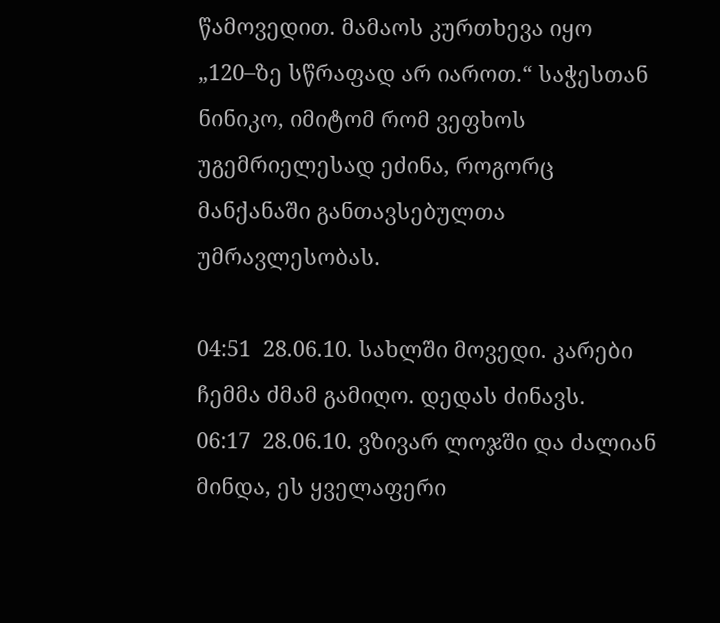წამოვედით. მამაოს კურთხევა იყო „120–ზე სწრაფად არ იაროთ.“ საჭესთან ნინიკო, იმიტომ რომ ვეფხოს უგემრიელესად ეძინა, როგორც მანქანაში განთავსებულთა უმრავლესობას.

04:51  28.06.10. სახლში მოვედი. კარები ჩემმა ძმამ გამიღო. დედას ძინავს.
06:17  28.06.10. ვზივარ ლოჯში და ძალიან მინდა, ეს ყველაფერი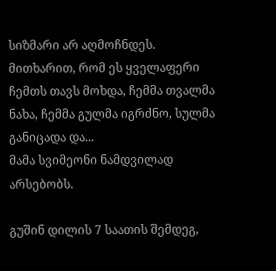სიზმარი არ აღმოჩნდეს.
მითხარით, რომ ეს ყველაფერი ჩემთს თავს მოხდა, ჩემმა თვალმა ნახა, ჩემმა გულმა იგრძნო, სულმა განიცადა და...
მამა სვიმეონი ნამდვილად არსებობს.

გუშინ დილის 7 საათის შემდეგ,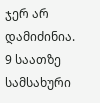ჯერ არ დამიძინია.
9 საათზე სამსახური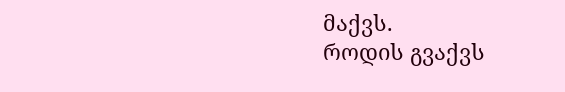მაქვს.
როდის გვაქვს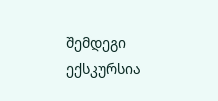შემდეგი ექსკურსია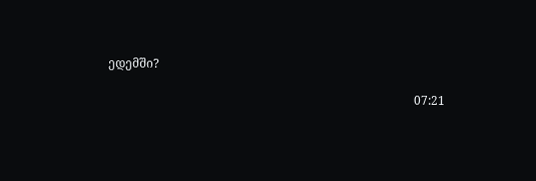ედემში?

                                                                                                      07:21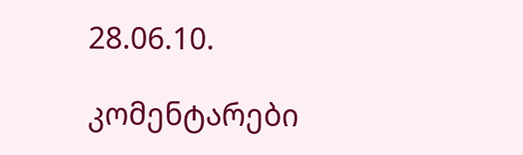28.06.10.

კომენტარები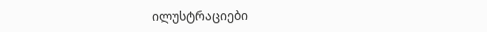ილუსტრაციები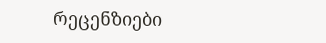რეცენზიები